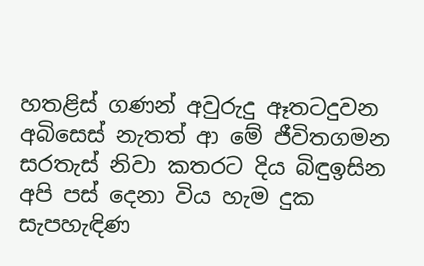හතළිස් ගණන් අවුරුදු ඈතටදුවන
අබිසෙස් නැතත් ආ මේ ජීවිතගමන
සරතැස් නිවා කතරට දිය බිඳුඉසින
අපි පස් දෙනා විය හැම දුක සැපහැඳිණ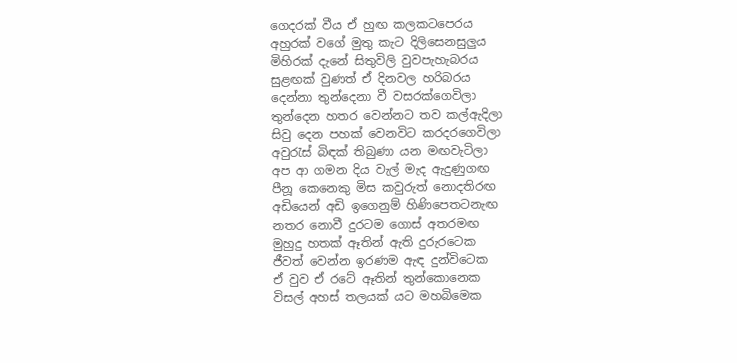ගෙදරක් වීය ඒ හුඟ කලකටපෙරය
අහුරක් වගේ මුතු කැට දිලිසෙනසුලුය
මිහිරක් දැනේ සිතුවිලි වුවපැහැබරය
සුළඟක් වුණත් ඒ දිනවල හරිබරය
දෙන්නා තුන්දෙනා වී වසරක්ගෙවිලා
තුන්දෙන හතර වෙන්නට තව කල්ඇදිලා
සිවු දෙන පහක් වෙනවිට කරදරගෙවිලා
අවුරැස් බිඳක් තිබුණා යන මඟවැටිලා
අප ආ ගමන දිය වැල් මැද ඇදුණුගඟ
පීනූ කෙනෙකු මිස කවුරුත් නොදතිරඟ
අඩියෙන් අඩි ඉගෙනුම් හිණිපෙතටනැඟ
නතර නොවී දුරටම ගොස් අතරමඟ
මුහුදු හතක් ඈතින් ඇති දුරුරටෙක
ජීවත් වෙන්න ඉරණම ඇඳ දුන්විටෙක
ඒ වුව ඒ රටේ ඈතින් තුන්කොනෙක
විසල් අහස් තලයක් යට මහබිමෙක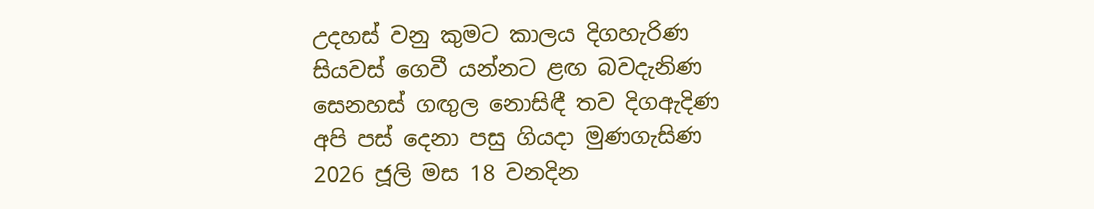උදහස් වනු කුමට කාලය දිගහැරිණ
සියවස් ගෙවී යන්නට ළඟ බවදැනිණ
සෙනහස් ගඟුල නොසිඳී තව දිගඇදිණ
අපි පස් දෙනා පසු ගියදා මුණගැසිණ
2026 ජූලි මස 18 වනදින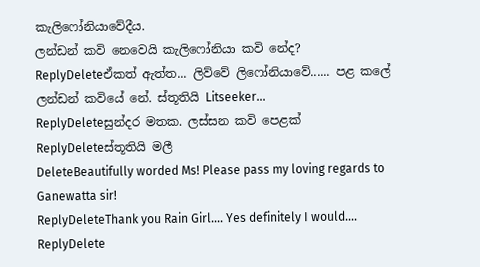කැලිෆෝනියාවේදීය.
ලන්ඩන් කවි නෙවෙයි කැලිෆෝනියා කවි නේද?
ReplyDeleteඒකත් ඇත්ත... ලිව්වේ ලිෆෝනියාවේ...... පළ කලේ ලන්ඩන් කවියේ නේ. ස්තූතියි Litseeker...
ReplyDeleteසුන්දර මතක. ලස්සන කවි පෙළක්
ReplyDeleteස්තූතියි මලී
DeleteBeautifully worded Ms! Please pass my loving regards to Ganewatta sir!
ReplyDeleteThank you Rain Girl.... Yes definitely I would....
ReplyDelete